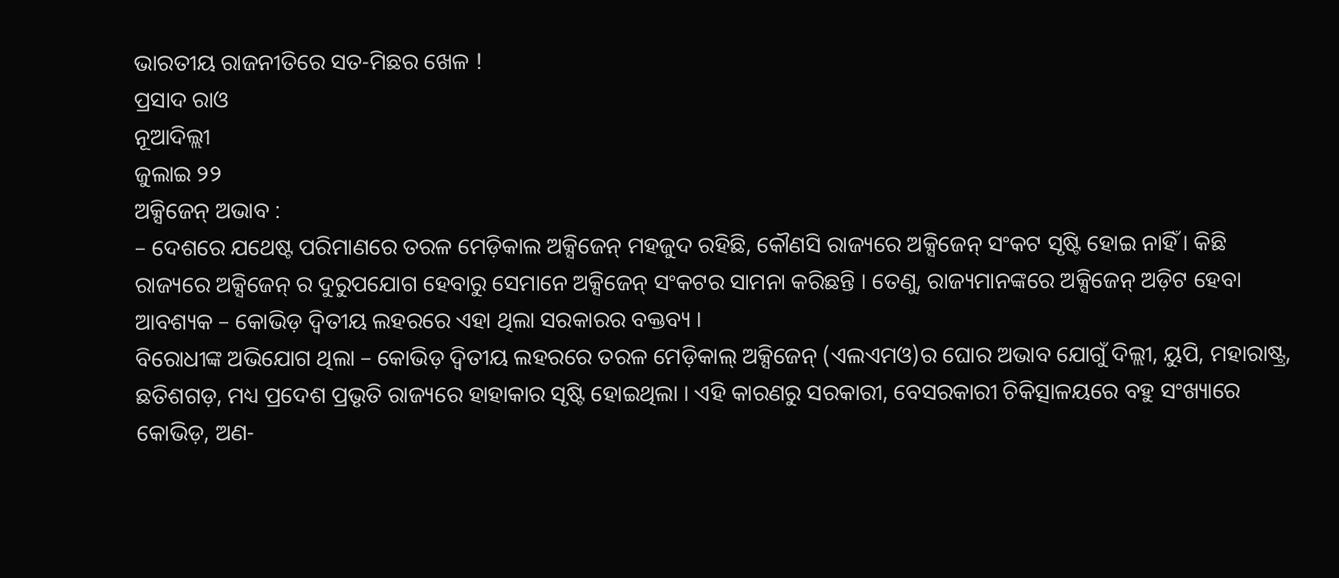ଭାରତୀୟ ରାଜନୀତିରେ ସତ-ମିଛର ଖେଳ !
ପ୍ରସାଦ ରାଓ
ନୂଆଦିଲ୍ଲୀ
ଜୁଲାଇ ୨୨
ଅକ୍ସିଜେନ୍ ଅଭାବ :
– ଦେଶରେ ଯଥେଷ୍ଟ ପରିମାଣରେ ତରଳ ମେଡ଼ିକାଲ ଅକ୍ସିଜେନ୍ ମହଜୁଦ ରହିଛି, କୌଣସି ରାଜ୍ୟରେ ଅକ୍ସିଜେନ୍ ସଂକଟ ସୃଷ୍ଟି ହୋଇ ନାହିଁ । କିଛି ରାଜ୍ୟରେ ଅକ୍ସିଜେନ୍ ର ଦୁରୁପଯୋଗ ହେବାରୁ ସେମାନେ ଅକ୍ସିଜେନ୍ ସଂକଟର ସାମନା କରିଛନ୍ତି । ତେଣୁ, ରାଜ୍ୟମାନଙ୍କରେ ଅକ୍ସିଜେନ୍ ଅଡ଼ିଟ ହେବା ଆବଶ୍ୟକ – କୋଭିଡ଼ ଦ୍ୱିତୀୟ ଲହରରେ ଏହା ଥିଲା ସରକାରର ବକ୍ତବ୍ୟ ।
ବିରୋଧୀଙ୍କ ଅଭିଯୋଗ ଥିଲା – କୋଭିଡ଼ ଦ୍ୱିତୀୟ ଲହରରେ ତରଳ ମେଡ଼ିକାଲ୍ ଅକ୍ସିଜେନ୍ (ଏଲଏମଓ)ର ଘୋର ଅଭାବ ଯୋଗୁଁ ଦିଲ୍ଲୀ, ୟୁପି, ମହାରାଷ୍ଟ୍ର, ଛତିଶଗଡ଼, ମଧ୍ୟ ପ୍ରଦେଶ ପ୍ରଭୃତି ରାଜ୍ୟରେ ହାହାକାର ସୃଷ୍ଟି ହୋଇଥିଲା । ଏହି କାରଣରୁ ସରକାରୀ, ବେସରକାରୀ ଚିକିତ୍ସାଳୟରେ ବହୁ ସଂଖ୍ୟାରେ କୋଭିଡ଼, ଅଣ-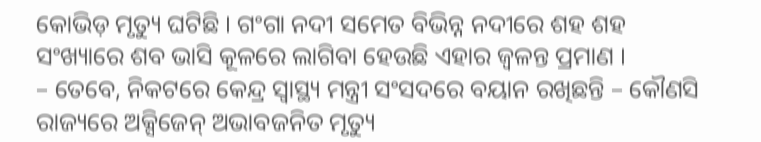କୋଭିଡ଼ ମୃତ୍ୟୁ ଘଟିଛି । ଗଂଗା ନଦୀ ସମେତ ବିଭିନ୍ନ ନଦୀରେ ଶହ ଶହ ସଂଖ୍ୟାରେ ଶବ ଭାସି କୂଳରେ ଲାଗିବା ହେଉଛି ଏହାର ଜ୍ୱଳନ୍ତ ପ୍ରମାଣ ।
– ତେବେ, ନିକଟରେ କେନ୍ଦ୍ର ସ୍ୱାସ୍ଥ୍ୟ ମନ୍ତ୍ରୀ ସଂସଦରେ ବୟାନ ରଖିଛନ୍ତି – କୌଣସି ରାଜ୍ୟରେ ଅକ୍ସିଜେନ୍ ଅଭାବଜନିତ ମୃତ୍ୟୁ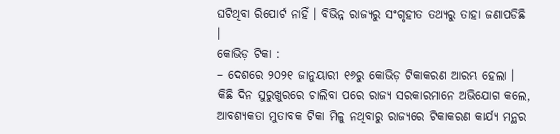ଘଟିଥିବା ରିପୋର୍ଟ ନାହିଁ । ବିଭିନ୍ନ ରାଜ୍ୟରୁ ସଂଗୃହୀତ ତଥ୍ୟରୁ ତାହା ଜଣାପଡିଛି ।
କୋଭିଡ଼ ଟିକା :
– ଦେଶରେ ୨୦୨୧ ଜାନୁୟାରୀ ୧୬ରୁ କୋଭିଡ଼ ଟିକାକରଣ ଆରମ୍ଭ ହେଲା । କିଛି ଦିନ ସୁରୁଖୁରରେ ଚାଲିବା ପରେ ରାଜ୍ୟ ସରକାରମାନେ ଅଭିଯୋଗ କଲେ, ଆବଶ୍ୟକତା ମୁତାବକ ଟିକା ମିଳୁ ନଥିବାରୁ ରାଜ୍ୟରେ ଟିକାକରଣ କାର୍ଯ୍ୟ ମନ୍ଥର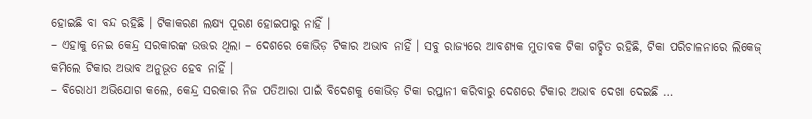ହୋଇଛି ବା ବନ୍ଦ ରହିଛି । ଟିକାକରଣ ଲକ୍ଷ୍ୟ ପୂରଣ ହୋଇପାରୁ ନାହିଁ ।
– ଏହାକୁ ନେଇ କେନ୍ଦ୍ର ସରକାରଙ୍କ ଉତ୍ତର ଥିଲା – ଦେଶରେ କୋଭିଡ଼ ଟିକାର ଅଭାବ ନାହିଁ । ସବୁ ରାଜ୍ୟରେ ଆବଶ୍ୟକ ମୁତାବକ ଟିକା ଗଚ୍ଛିତ ରହିଛି, ଟିକା ପରିଚାଳନାରେ ଲିକେଜ୍ କମିଲେ ଟିକାର ଅଭାବ ଅନୁଭୂତ ହେବ ନାହିଁ ।
– ବିରୋଧୀ ଅଭିଯୋଗ କଲେ, କେନ୍ଦ୍ର ସରକାର ନିଜ ପତିଆରା ପାଇଁ ବିଦେଶକୁ କୋଭିଡ଼ ଟିକା ରପ୍ତାନୀ କରିବାରୁ ଦେଶରେ ଟିକାର ଅଭାବ ଦେଖା ଦେଇଛି …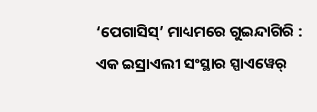‘ପେଗାସିସ୍’ ମାଧ୍ୟମରେ ଗୁଇନ୍ଦାଗିରି :
ଏକ ଇସ୍ରାଏଲୀ ସଂସ୍ଥାର ସ୍ପାଏୱେର୍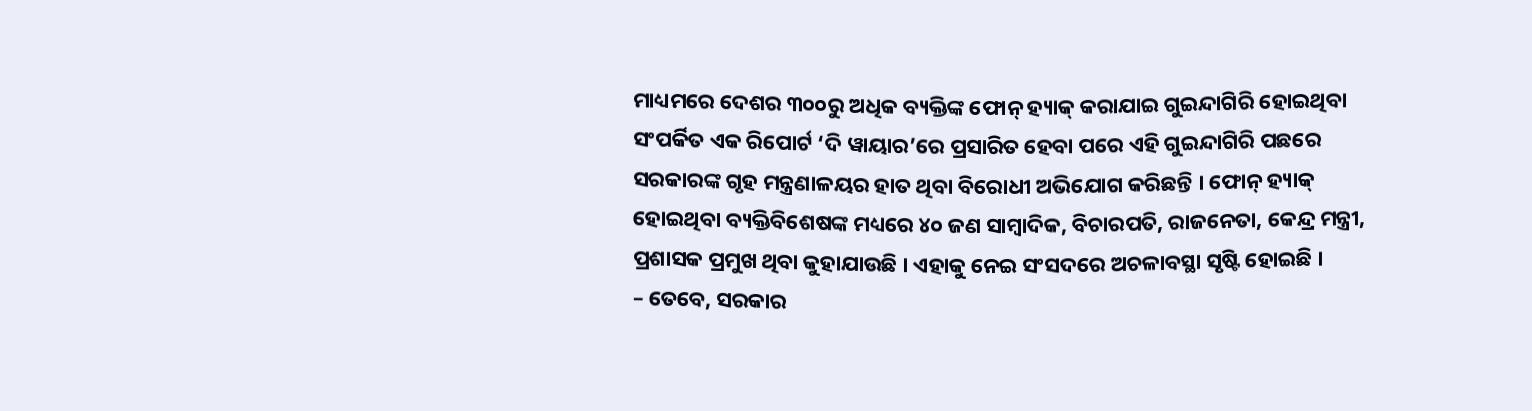ମାଧ୍ୟମରେ ଦେଶର ୩୦୦ରୁ ଅଧିକ ବ୍ୟକ୍ତିଙ୍କ ଫୋନ୍ ହ୍ୟାକ୍ କରାଯାଇ ଗୁଇନ୍ଦାଗିରି ହୋଇଥିବା ସଂପର୍କିତ ଏକ ରିପୋର୍ଟ ‘ଦି ୱାୟାର’ରେ ପ୍ରସାରିତ ହେବା ପରେ ଏହି ଗୁଇନ୍ଦାଗିରି ପଛରେ ସରକାରଙ୍କ ଗୃହ ମନ୍ତ୍ରଣାଳୟର ହାତ ଥିବା ବିରୋଧୀ ଅଭିଯୋଗ କରିଛନ୍ତି । ଫୋନ୍ ହ୍ୟାକ୍ ହୋଇଥିବା ବ୍ୟକ୍ତିବିଶେଷଙ୍କ ମଧ୍ୟରେ ୪୦ ଜଣ ସାମ୍ବାଦିକ, ବିଚାରପତି, ରାଜନେତା, କେନ୍ଦ୍ର ମନ୍ତ୍ରୀ, ପ୍ରଶାସକ ପ୍ରମୁଖ ଥିବା କୁହାଯାଉଛି । ଏହାକୁ ନେଇ ସଂସଦରେ ଅଚଳାବସ୍ଥା ସୃଷ୍ଟି ହୋଇଛି ।
– ତେବେ, ସରକାର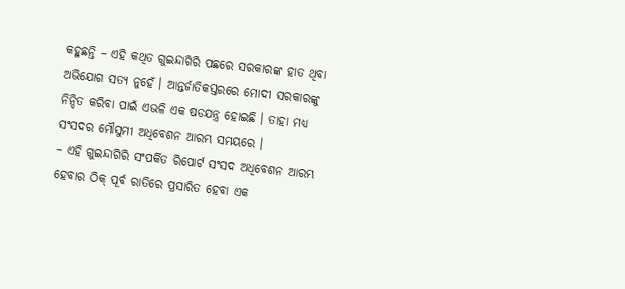କହୁଛନ୍ତି – ଏହି କଥିତ ଗୁଇନ୍ଦାଗିରି ପଛରେ ସରକାରଙ୍କ ହାତ ଥିବା ଅଭିଯୋଗ ସତ୍ୟ ନୁହେଁ । ଆନ୍ତର୍ଜାତିକସ୍ତରରେ ମୋଦୀ ସରକାରଙ୍କୁ ନିନ୍ଦିତ କରିବା ପାଇଁ ଏଭଳି ଏକ ଷଡଯନ୍ତ୍ର ହୋଇଛି । ତାହା ମଧ୍ୟ ସଂସଦର ମୌସୁମୀ ଅଧିବେଶନ ଆରମ୍ଭ ସମୟରେ ।
– ଏହି ଗୁଇନ୍ଦାଗିରି ସଂପର୍କିତ ରିପୋର୍ଟ ସଂସଦ ଅଧିବେଶନ ଆରମ୍ଭ ହେବାର ଠିକ୍ ପୂର୍ବ ରାତିରେ ପ୍ରସାରିତ ହେବା ଏକ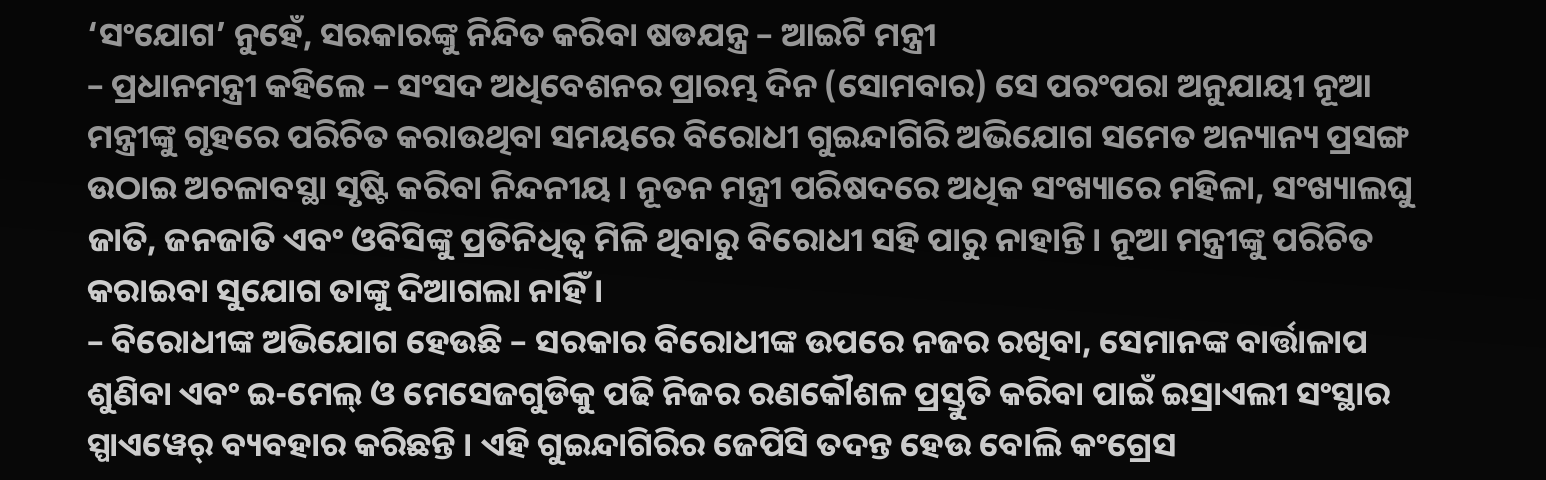‘ସଂଯୋଗ’ ନୁହେଁ, ସରକାରଙ୍କୁ ନିନ୍ଦିତ କରିବା ଷଡଯନ୍ତ୍ର – ଆଇଟି ମନ୍ତ୍ରୀ
– ପ୍ରଧାନମନ୍ତ୍ରୀ କହିଲେ – ସଂସଦ ଅଧିବେଶନର ପ୍ରାରମ୍ଭ ଦିନ (ସୋମବାର) ସେ ପରଂପରା ଅନୁଯାୟୀ ନୂଆ ମନ୍ତ୍ରୀଙ୍କୁ ଗୃହରେ ପରିଚିତ କରାଉଥିବା ସମୟରେ ବିରୋଧୀ ଗୁଇନ୍ଦାଗିରି ଅଭିଯୋଗ ସମେତ ଅନ୍ୟାନ୍ୟ ପ୍ରସଙ୍ଗ ଉଠାଇ ଅଚଳାବସ୍ଥା ସୃଷ୍ଟି କରିବା ନିନ୍ଦନୀୟ । ନୂତନ ମନ୍ତ୍ରୀ ପରିଷଦରେ ଅଧିକ ସଂଖ୍ୟାରେ ମହିଳା, ସଂଖ୍ୟାଲଘୁ ଜାତି, ଜନଜାତି ଏବଂ ଓବିସିଙ୍କୁ ପ୍ରତିନିଧିତ୍ୱ ମିଳି ଥିବାରୁ ବିରୋଧୀ ସହି ପାରୁ ନାହାନ୍ତି । ନୂଆ ମନ୍ତ୍ରୀଙ୍କୁ ପରିଚିତ କରାଇବା ସୁଯୋଗ ତାଙ୍କୁ ଦିଆଗଲା ନାହିଁ ।
– ବିରୋଧୀଙ୍କ ଅଭିଯୋଗ ହେଉଛି – ସରକାର ବିରୋଧୀଙ୍କ ଉପରେ ନଜର ରଖିବା, ସେମାନଙ୍କ ବାର୍ତ୍ତାଳାପ ଶୁଣିବା ଏବଂ ଇ-ମେଲ୍ ଓ ମେସେଜଗୁଡିକୁ ପଢି ନିଜର ରଣକୌଶଳ ପ୍ରସ୍ତୁତି କରିବା ପାଇଁ ଇସ୍ରାଏଲୀ ସଂସ୍ଥାର ସ୍ପାଏୱେର୍ ବ୍ୟବହାର କରିଛନ୍ତି । ଏହି ଗୁଇନ୍ଦାଗିରିର ଜେପିସି ତଦନ୍ତ ହେଉ ବୋଲି କଂଗ୍ରେସ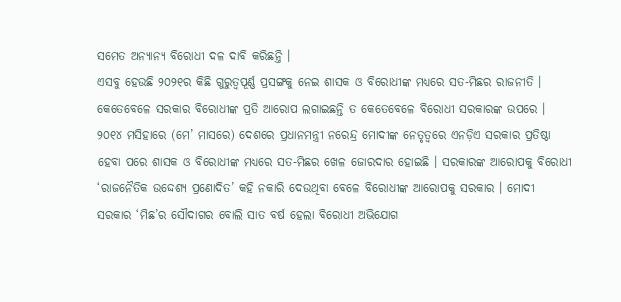ସମେତ ଅନ୍ୟାନ୍ୟ ବିରୋଧୀ ଦଳ ଦାବି କରିଛନ୍ତି ।
ଏସବୁ ହେଉଛି ୨୦୨୧ର କିଛି ଗୁରୁତ୍ୱପୂର୍ଣ୍ଣ ପ୍ରସଙ୍ଗକୁ ନେଇ ଶାସକ ଓ ବିରୋଧୀଙ୍କ ମଧ୍ୟରେ ସତ-ମିଛର ରାଜନୀତି । କେତେବେଳେ ସରକାର ବିରୋଧୀଙ୍କ ପ୍ରତି ଆରୋପ ଲଗାଇଛନ୍ତି ତ କେତେବେଳେ ବିରୋଧୀ ସରକାରଙ୍କ ଉପରେ । ୨୦୧୪ ମସିହାରେ (ମେ’ ମାସରେ) ଦେଶରେ ପ୍ରଧାନମନ୍ତ୍ରୀ ନରେନ୍ଦ୍ର ମୋଦୀଙ୍କ ନେତୃତ୍ୱରେ ଏନଡ଼ିଏ ସରକାର ପ୍ରତିଷ୍ଠା ହେବା ପରେ ଶାସକ ଓ ବିରୋଧୀଙ୍କ ମଧ୍ୟରେ ସତ-ମିଛର ଖେଳ ଜୋରଦାର ହୋଇଛି । ସରକାରଙ୍କ ଆରୋପକୁ ବିରୋଧୀ ‘ରାଜନୈତିକ ଉଦ୍ଦେଶ୍ୟ ପ୍ରଣୋଦିତ’ କହି ନକାରି ଦେଉଥିବା ବେଳେ ବିରୋଧୀଙ୍କ ଆରୋପକୁ ସରକାର । ମୋଦୀ ସରକାର ‘ମିଛ’ର ସୌଦାଗର ବୋଲି ସାତ ବର୍ଷ ହେଲା ବିରୋଧୀ ଅଭିଯୋଗ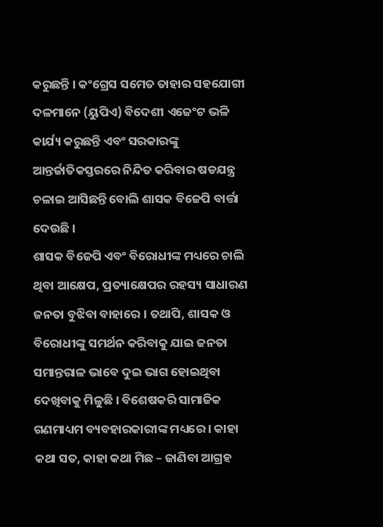କରୁଛନ୍ତି । କଂଗ୍ରେସ ସମେତ ତାହାର ସହଯୋଗୀ ଦଳମାନେ (ୟୁପିଏ) ବିଦେଶୀ ଏଜେଂଟ ଭଳି କାର୍ଯ୍ୟ କରୁଛନ୍ତି ଏବଂ ସରକାରଙ୍କୁ ଆନ୍ତର୍ଜାତିକସ୍ତରରେ ନିନ୍ଦିତ କରିବାର ଷଡଯନ୍ତ୍ର ଚଳାଇ ଆସିଛନ୍ତି ବୋଲି ଶାସକ ବିଜେପି ବାର୍ତ୍ତା ଦେଉଛି ।
ଶାସକ ବିଜେପି ଏବଂ ବିରୋଧୀଙ୍କ ମଧ୍ୟରେ ଚାଲି ଥିବା ଆକ୍ଷେପ, ପ୍ରତ୍ୟାକ୍ଷେପର ରହସ୍ୟ ସାଧାରଣ ଜନତା ବୁଝିବା ବାହାରେ । ତଥାପି, ଶାସକ ଓ ବିରୋଧୀଙ୍କୁ ସମର୍ଥନ କରିବାକୁ ଯାଇ ଜନତା ସମାନ୍ତରାଳ ଭାବେ ଦୁଇ ଭାଗ ହୋଇଥିବା ଦେଖିବାକୁ ମିଳୁଛି । ବିଶେଷକରି ସାମାଜିକ ଗଣମାଧ୍ୟମ ବ୍ୟବହାରକାରୀଙ୍କ ମଧ୍ୟରେ । କାହା କଥା ସତ, କାହା କଥା ମିଛ – ଜାଣିବା ଆଗ୍ରହ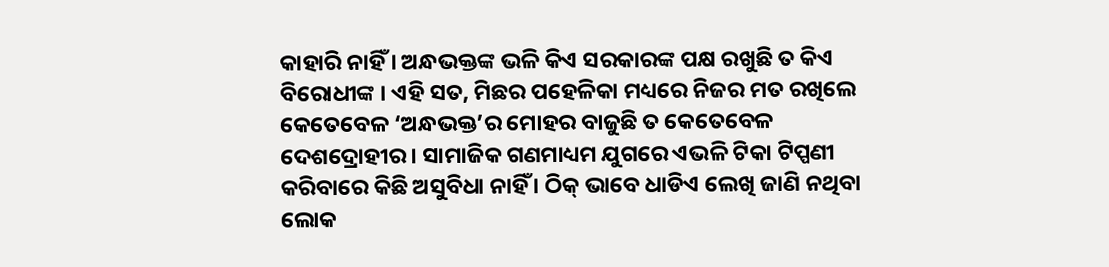କାହାରି ନାହିଁ । ଅନ୍ଧଭକ୍ତଙ୍କ ଭଳି କିଏ ସରକାରଙ୍କ ପକ୍ଷ ରଖୁଛି ତ କିଏ ବିରୋଧୀଙ୍କ । ଏହି ସତ, ମିଛର ପହେଳିକା ମଧ୍ୟରେ ନିଜର ମତ ରଖିଲେ କେତେବେଳ ‘ଅନ୍ଧଭକ୍ତ’ର ମୋହର ବାଜୁଛି ତ କେତେବେଳ ଦେଶଦ୍ରୋହୀର । ସାମାଜିକ ଗଣମାଧ୍ୟମ ଯୁଗରେ ଏଭଳି ଟିକା ଟିପ୍ପଣୀ କରିବାରେ କିଛି ଅସୁବିଧା ନାହିଁ । ଠିକ୍ ଭାବେ ଧାଡିଏ ଲେଖି ଜାଣି ନଥିବା ଲୋକ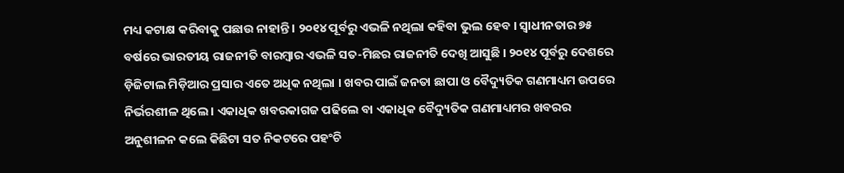ମଧ୍ୟ କଟାକ୍ଷ କରିବାକୁ ପଛାଉ ନାହାନ୍ତି । ୨୦୧୪ ପୂର୍ବରୁ ଏଭଳି ନଥିଲା କହିବା ଭୁଲ ହେବ । ସ୍ୱାଧୀନତାର ୭୫ ବର୍ଷରେ ଭାରତୀୟ ରାଜନୀତି ବାରମ୍ବାର ଏଭଳି ସତ-ମିଛର ରାଜନୀତି ଦେଖି ଆସୁଛି । ୨୦୧୪ ପୂର୍ବରୁ ଦେଶରେ ଡ଼ିଜିଟାଲ ମିଡ଼ିଆର ପ୍ରସାର ଏତେ ଅଧିକ ନଥିଲା । ଖବର ପାଇଁ ଜନତା ଛାପା ଓ ବୈଦ୍ୟୁତିକ ଗଣମାଧ୍ୟମ ଉପରେ ନିର୍ଭରଶୀଳ ଥିଲେ । ଏକାଧିକ ଖବରକାଗଜ ପଢିଲେ ବା ଏକାଧିକ ବୈଦ୍ୟୁତିକ ଗଣମାଧ୍ୟମର ଖବରର ଅନୁଶୀଳନ କଲେ କିଛିଟା ସତ ନିକଟରେ ପହଂଚି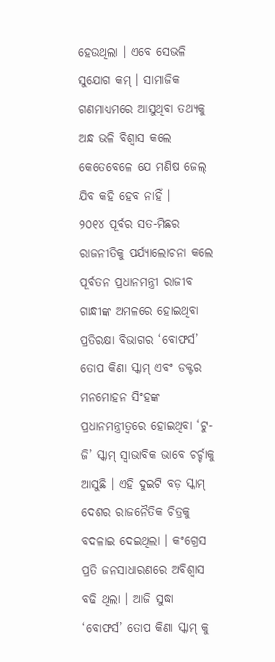ହେଉଥିଲା । ଏବେ ସେଭଳି ସୁଯୋଗ କମ୍ । ସାମାଜିକ ଗଣମାଧ୍ୟମରେ ଆସୁଥିବା ତଥ୍ୟକୁ ଅନ୍ଧ ଭଳି ବିଶ୍ୱାସ କଲେ କେତେବେଳେ ଯେ ମଣିଷ ଜେଲ୍ ଯିବ କହି ହେବ ନାହିଁ ।
୨୦୧୪ ପୂର୍ବର ସତ-ମିଛର ରାଜନୀତିକୁ ପର୍ଯ୍ୟାଲୋଚନା କଲେ ପୂର୍ବତନ ପ୍ରଧାନମନ୍ତ୍ରୀ ରାଜୀବ ଗାନ୍ଧୀଙ୍କ ଅମଳରେ ହୋଇଥିବା ପ୍ରତିରକ୍ଷା ବିଭାଗର ‘ବୋଫର୍ସ’ ତୋପ କିଣା ସ୍କାମ୍ ଏବଂ ଡକ୍ଟର ମନମୋହନ ସିଂହଙ୍କ ପ୍ରଧାନମନ୍ତ୍ରୀତ୍ୱରେ ହୋଇଥିବା ‘ଟୁ-ଜି’ ସ୍କାମ୍ ସ୍ୱାଭାବିକ ଭାବେ ଚର୍ଚ୍ଚାକୁ ଆସୁଛି । ଏହି ଦୁଇଟି ବଡ଼ ସ୍କାମ୍ ଦେଶର ରାଜନୈତିକ ଚିତ୍ରକୁ ବଦଳାଇ ଦେଇଥିଲା । କଂଗ୍ରେସ ପ୍ରତି ଜନସାଧାରଣରେ ଅବିଶ୍ୱାସ ବଢି ଥିଲା । ଆଜି ସୁଦ୍ଧା ‘ବୋଫର୍ସ’ ତୋପ କିଣା ସ୍କାମ୍ କୁ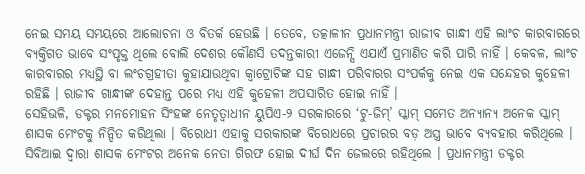ନେଇ ସମୟ ସମୟରେ ଆଲୋଚନା ଓ ବିତର୍କ ହେଉଛି । ତେବେ, ତତ୍କାଳୀନ ପ୍ରଧାନମନ୍ତ୍ରୀ ରାଜୀବ ଗାନ୍ଧୀ ଏହି ଲାଂଚ କାରବାରରେ ବ୍ୟକ୍ତିଗତ ଭାବେ ସଂପୃକ୍ତ ଥିଲେ ବୋଲି ଦେଶର କୌଣସି ତଦନ୍ତକାରୀ ଏଜେନ୍ସି ଏଯାଏଁ ପ୍ରମାଣିତ କରି ପାରି ନାହିଁ । କେବଳ, ଲାଂଚ କାରବାରର ମଧ୍ୟସ୍ଥି ବା ଲଂଚଗ୍ରହୀତା କୁହାଯାଉଥିବା କ୍ୱାଟ୍ରୋଚିଙ୍କ ସହ ଗାନ୍ଧୀ ପରିବାରର ସଂପର୍କକୁ ନେଇ ଏକ ସନ୍ଦେହର କୁହେଳୀ ରହିଛି । ରାଜୀବ ଗାନ୍ଧୀଙ୍କ ଦେହାନ୍ତ ପରେ ମଧ୍ୟ ଏହି କୁହେଳୀ ଅପସାରିତ ହୋଇ ନାହିଁ ।
ସେହିଭଳି, ଡକ୍ଟର ମନମୋହନ ସିଂହଙ୍କ ନେତୃତ୍ୱାଧୀନ ୟୁପିଏ-୨ ସରକାରରେ ‘ଟୁ-ଜିମ୍’ ସ୍କାମ୍ ସମେତ ଅନ୍ୟାନ୍ୟ ଅନେକ ସ୍କାମ୍ ଶାସକ ମେଂଟକୁ ନିନ୍ଦିତ କରିଥିଲା । ବିରୋଧୀ ଏହାକୁ ସରକାରଙ୍କ ବିରୋଧରେ ପ୍ରଚାରର ବଡ଼ ଅସ୍ତ୍ର ଭାବେ ବ୍ୟବହାର କରିଥିଲେ । ସିବିଆଇ ଦ୍ୱାରା ଶାସକ ମେଂଟର ଅନେକ ନେତା ଗିରଫ ହୋଇ ଦୀର୍ଘ ଦିନ ଜେଲରେ ରହିଥିଲେ । ପ୍ରଧାନମନ୍ତ୍ରୀ ଡକ୍ଟର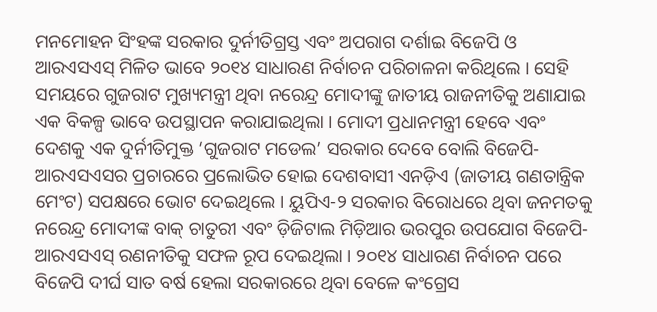ମନମୋହନ ସିଂହଙ୍କ ସରକାର ଦୁର୍ନୀତିଗ୍ରସ୍ତ ଏବଂ ଅପରାଗ ଦର୍ଶାଇ ବିଜେପି ଓ ଆରଏସଏସ୍ ମିଳିତ ଭାବେ ୨୦୧୪ ସାଧାରଣ ନିର୍ବାଚନ ପରିଚାଳନା କରିଥିଲେ । ସେହି ସମୟରେ ଗୁଜରାଟ ମୁଖ୍ୟମନ୍ତ୍ରୀ ଥିବା ନରେନ୍ଦ୍ର ମୋଦୀଙ୍କୁ ଜାତୀୟ ରାଜନୀତିକୁ ଅଣାଯାଇ ଏକ ବିକଳ୍ପ ଭାବେ ଉପସ୍ଥାପନ କରାଯାଇଥିଲା । ମୋଦୀ ପ୍ରଧାନମନ୍ତ୍ରୀ ହେବେ ଏବଂ ଦେଶକୁ ଏକ ଦୁର୍ନୀତିମୁକ୍ତ ‘ଗୁଜରାଟ ମଡେଲ’ ସରକାର ଦେବେ ବୋଲି ବିଜେପି-ଆରଏସଏସର ପ୍ରଚାରରେ ପ୍ରଲୋଭିତ ହୋଇ ଦେଶବାସୀ ଏନଡ଼ିଏ (ଜାତୀୟ ଗଣତାନ୍ତ୍ରିକ ମେଂଟ) ସପକ୍ଷରେ ଭୋଟ ଦେଇଥିଲେ । ୟୁପିଏ-୨ ସରକାର ବିରୋଧରେ ଥିବା ଜନମତକୁ ନରେନ୍ଦ୍ର ମୋଦୀଙ୍କ ବାକ୍ ଚାତୁରୀ ଏବଂ ଡ଼ିଜିଟାଲ ମିଡ଼ିଆର ଭରପୁର ଉପଯୋଗ ବିଜେପି-ଆରଏସଏସ୍ ରଣନୀତିକୁ ସଫଳ ରୂପ ଦେଇଥିଲା । ୨୦୧୪ ସାଧାରଣ ନିର୍ବାଚନ ପରେ ବିଜେପି ଦୀର୍ଘ ସାତ ବର୍ଷ ହେଲା ସରକାରରେ ଥିବା ବେଳେ କଂଗ୍ରେସ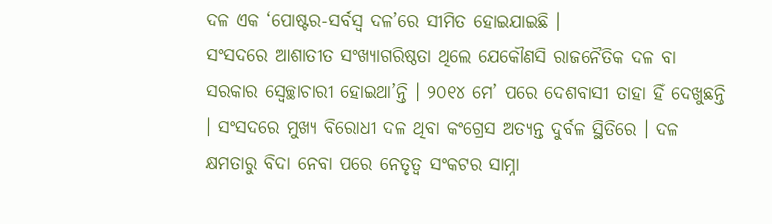ଦଳ ଏକ ‘ପୋଷ୍ଟର-ସର୍ବସ୍ୱ ଦଳ’ରେ ସୀମିତ ହୋଇଯାଇଛି ।
ସଂସଦରେ ଆଶାତୀତ ସଂଖ୍ୟାଗରିଷ୍ଠତା ଥିଲେ ଯେକୌଣସି ରାଜନୈତିକ ଦଳ ବା ସରକାର ସ୍ୱେଚ୍ଛାଚାରୀ ହୋଇଥା’ନ୍ତି । ୨୦୧୪ ମେ’ ପରେ ଦେଶବାସୀ ତାହା ହିଁ ଦେଖୁଛନ୍ତି । ସଂସଦରେ ମୁଖ୍ୟ ବିରୋଧୀ ଦଳ ଥିବା କଂଗ୍ରେସ ଅତ୍ୟନ୍ତ ଦୁର୍ବଳ ସ୍ଥିତିରେ । ଦଳ କ୍ଷମତାରୁ ବିଦା ନେବା ପରେ ନେତୃତ୍ୱ ସଂକଟର ସାମ୍ନା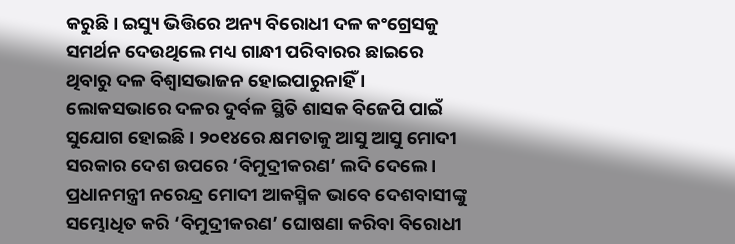କରୁଛି । ଇସ୍ୟୁ ଭିତ୍ତିରେ ଅନ୍ୟ ବିରୋଧୀ ଦଳ କଂଗ୍ରେସକୁ ସମର୍ଥନ ଦେଉଥିଲେ ମଧ୍ୟ ଗାନ୍ଧୀ ପରିବାରର ଛାଇରେ ଥିବାରୁ ଦଳ ବିଶ୍ୱାସଭାଜନ ହୋଇପାରୁନାହିଁ । ଲୋକସଭାରେ ଦଳର ଦୁର୍ବଳ ସ୍ଥିତି ଶାସକ ବିଜେପି ପାଇଁ ସୁଯୋଗ ହୋଇଛି । ୨୦୧୪ରେ କ୍ଷମତାକୁ ଆସୁ ଆସୁ ମୋଦୀ ସରକାର ଦେଶ ଉପରେ ‘ବିମୁଦ୍ରୀକରଣ’ ଲଦି ଦେଲେ । ପ୍ରଧାନମନ୍ତ୍ରୀ ନରେନ୍ଦ୍ର ମୋଦୀ ଆକସ୍ମିକ ଭାବେ ଦେଶବାସୀଙ୍କୁ ସମ୍ଭୋଧିତ କରି ‘ବିମୁଦ୍ରୀକରଣ’ ଘୋଷଣା କରିବା ବିରୋଧୀ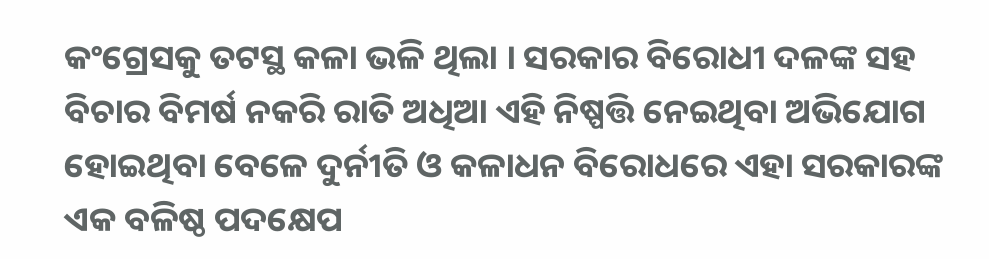କଂଗ୍ରେସକୁ ତଟସ୍ଥ କଳା ଭଳି ଥିଲା । ସରକାର ବିରୋଧୀ ଦଳଙ୍କ ସହ ବିଚାର ବିମର୍ଷ ନକରି ରାତି ଅଧିଆ ଏହି ନିଷ୍ପତ୍ତି ନେଇଥିବା ଅଭିଯୋଗ ହୋଇଥିବା ବେଳେ ଦୁର୍ନୀତି ଓ କଳାଧନ ବିରୋଧରେ ଏହା ସରକାରଙ୍କ ଏକ ବଳିଷ୍ଠ ପଦକ୍ଷେପ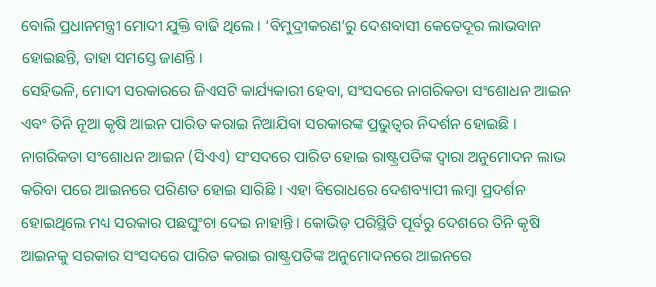ବୋଲି ପ୍ରଧାନମନ୍ତ୍ରୀ ମୋଦୀ ଯୁକ୍ତି ବାଢି ଥିଲେ । ‘ବିମୁଦ୍ରୀକରଣ’ରୁ ଦେଶବାସୀ କେତେଦୂର ଲାଭବାନ ହୋଇଛନ୍ତି, ତାହା ସମସ୍ତେ ଜାଣନ୍ତି ।
ସେହିଭଳି, ମୋଦୀ ସରକାରରେ ଜିଏସଟି କାର୍ଯ୍ୟକାରୀ ହେବା, ସଂସଦରେ ନାଗରିକତା ସଂଶୋଧନ ଆଇନ ଏବଂ ତିନି ନୂଆ କୃଷି ଆଇନ ପାରିତ କରାଇ ନିଆଯିବା ସରକାରଙ୍କ ପ୍ରଭୁତ୍ୱର ନିଦର୍ଶନ ହୋଇଛି । ନାଗରିକତା ସଂଶୋଧନ ଆଇନ (ସିଏଏ) ସଂସଦରେ ପାରିତ ହୋଇ ରାଷ୍ଟ୍ରପତିଙ୍କ ଦ୍ୱାରା ଅନୁମୋଦନ ଲାଭ କରିବା ପରେ ଆଇନରେ ପରିଣତ ହୋଇ ସାରିଛି । ଏହା ବିରୋଧରେ ଦେଶବ୍ୟାପୀ ଲମ୍ବା ପ୍ରଦର୍ଶନ ହୋଇଥିଲେ ମଧ୍ୟ ସରକାର ପଛଘୁଂଚା ଦେଇ ନାହାନ୍ତି । କୋଭିଡ଼ ପରିସ୍ଥିତି ପୂର୍ବରୁ ଦେଶରେ ତିନି କୃଷି ଆଇନକୁ ସରକାର ସଂସଦରେ ପାରିତ କରାଇ ରାଷ୍ଟ୍ରପତିଙ୍କ ଅନୁମୋଦନରେ ଆଇନରେ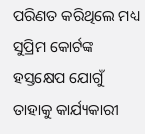ପରିଣତ କରିଥିଲେ ମଧ୍ୟ ସୁପ୍ରିମ କୋର୍ଟଙ୍କ ହସ୍ତକ୍ଷେପ ଯୋଗୁଁ ତାହାକୁ କାର୍ଯ୍ୟକାରୀ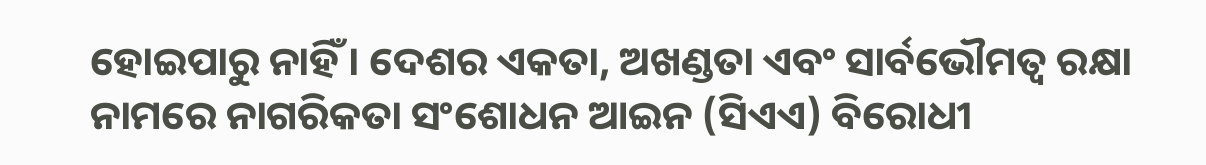ହୋଇପାରୁ ନାହିଁ । ଦେଶର ଏକତା, ଅଖଣ୍ଡତା ଏବଂ ସାର୍ବଭୌମତ୍ୱ ରକ୍ଷା ନାମରେ ନାଗରିକତା ସଂଶୋଧନ ଆଇନ (ସିଏଏ) ବିରୋଧୀ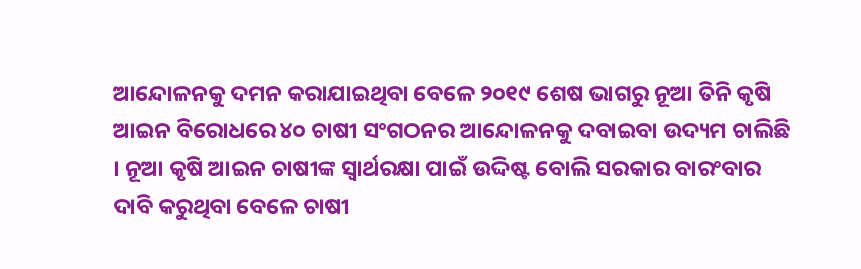ଆନ୍ଦୋଳନକୁ ଦମନ କରାଯାଇଥିବା ବେଳେ ୨୦୧୯ ଶେଷ ଭାଗରୁ ନୂଆ ତିନି କୃଷି ଆଇନ ବିରୋଧରେ ୪୦ ଚାଷୀ ସଂଗଠନର ଆନ୍ଦୋଳନକୁ ଦବାଇବା ଉଦ୍ୟମ ଚାଲିଛି । ନୂଆ କୃଷି ଆଇନ ଚାଷୀଙ୍କ ସ୍ୱାର୍ଥରକ୍ଷା ପାଇଁ ଉଦ୍ଦିଷ୍ଟ ବୋଲି ସରକାର ବାରଂବାର ଦାବି କରୁଥିବା ବେଳେ ଚାଷୀ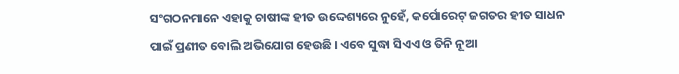ସଂଗଠନମାନେ ଏହାକୁ ଚାଷୀଙ୍କ ହୀତ ଉଦ୍ଦେଶ୍ୟରେ ନୁହେଁ, କର୍ପୋରେଟ୍ ଜଗତର ହୀତ ସାଧନ ପାଇଁ ପ୍ରଣୀତ ବୋଲି ଅଭିଯୋଗ ହେଉଛି । ଏବେ ସୁଦ୍ଧା ସିଏଏ ଓ ତିନି ନୂଆ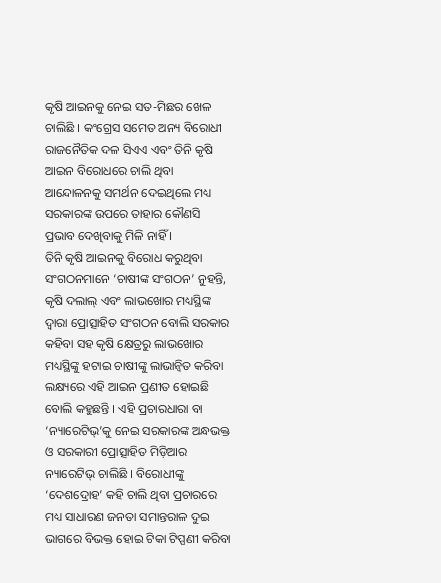କୃଷି ଆଇନକୁ ନେଇ ସତ-ମିଛର ଖେଳ ଚାଲିଛି । କଂଗ୍ରେସ ସମେତ ଅନ୍ୟ ବିରୋଧୀ ରାଜନୈତିକ ଦଳ ସିଏଏ ଏବଂ ତିନି କୃଷି ଆଇନ ବିରୋଧରେ ଚାଲି ଥିବା ଆନ୍ଦୋଳନକୁ ସମର୍ଥନ ଦେଇଥିଲେ ମଧ୍ୟ ସରକାରଙ୍କ ଉପରେ ତାହାର କୌଣସି ପ୍ରଭାବ ଦେଖିବାକୁ ମିଳି ନାହିଁ ।
ତିନି କୃଷି ଆଇନକୁ ବିରୋଧ କରୁଥିବା ସଂଗଠନମାନେ ‘ଚାଷୀଙ୍କ ସଂଗଠନ’ ନୁହନ୍ତି, କୃଷି ଦଲାଲ୍ ଏବଂ ଲାଭଖୋର ମଧ୍ୟସ୍ଥିଙ୍କ ଦ୍ୱାରା ପ୍ରୋତ୍ସାହିତ ସଂଗଠନ ବୋଲି ସରକାର କହିବା ସହ କୃଷି କ୍ଷେତ୍ରରୁ ଲାଭଖୋର ମଧ୍ୟସ୍ଥିଙ୍କୁ ହଟାଇ ଚାଷୀଙ୍କୁ ଲାଭାନ୍ୱିତ କରିବା ଲକ୍ଷ୍ୟରେ ଏହି ଆଇନ ପ୍ରଣୀତ ହୋଇଛି ବୋଲି କହୁଛନ୍ତି । ଏହି ପ୍ରଚାରଧାରା ବା ‘ନ୍ୟାରେଟିଭ୍’କୁ ନେଇ ସରକାରଙ୍କ ଅନ୍ଧଭକ୍ତ ଓ ସରକାରୀ ପ୍ରୋତ୍ସାହିତ ମିଡ଼ିଆର ନ୍ୟାରେଟିଭ୍ ଚାଲିଛି । ବିରୋଧୀଙ୍କୁ ‘ଦେଶଦ୍ରୋହ’ କହି ଚାଲି ଥିବା ପ୍ରଚାରରେ ମଧ୍ୟ ସାଧାରଣ ଜନତା ସମାନ୍ତରାଳ ଦୁଇ ଭାଗରେ ବିଭକ୍ତ ହୋଇ ଟିକା ଟିପ୍ପଣୀ କରିବା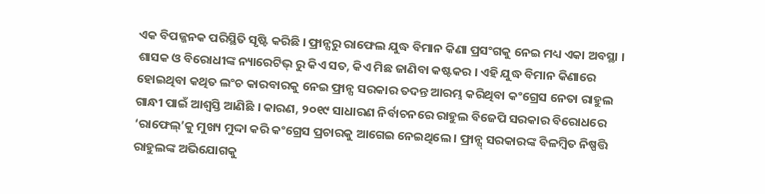ଏକ ବିପଜ୍ଜନକ ପରିସ୍ଥିତି ସୃଷ୍ଟି କରିଛି । ଫ୍ରାନ୍ସରୁ ରାଫେଲ ଯୁଦ୍ଧ ବିମାନ କିଣା ପ୍ରସଂଗକୁ ନେଇ ମଧ୍ୟ ଏକା ଅବସ୍ଥା । ଶାସକ ଓ ବିରୋଧୀଙ୍କ ନ୍ୟାରେଟିଭ୍ ରୁ କିଏ ସତ, କିଏ ମିଛ ଜାଣିବା କଷ୍ଟକର । ଏହି ଯୁଦ୍ଧ ବିମାନ କିଣାରେ ହୋଇଥିବା କଥିତ ଲଂଚ କାରବାରକୁ ନେଇ ଫ୍ରାନ୍ସ ସରକାର ତଦନ୍ତ ଆରମ୍ଭ କରିଥିବା କଂଗ୍ରେସ ନେତା ରାହୁଲ ଗାନ୍ଧୀ ପାଇଁ ଆଶ୍ୱସ୍ତି ଆଣିଛି । କାରଣ, ୨୦୧୯ ସାଧାରଣ ନିର୍ବାଚନରେ ରାହୁଲ ବିଜେପି ସରକାର ବିରୋଧରେ ‘ରାଫେଲ୍’କୁ ମୁଖ୍ୟ ମୁଦ୍ଦା କରି କଂଗ୍ରେସ ପ୍ରଚାରକୁ ଆଗେଇ ନେଇଥିଲେ । ଫ୍ରାନ୍ସ୍ ସରକାରଙ୍କ ବିଳମ୍ବିତ ନିଷ୍ପତ୍ତି ରାହୁଲଙ୍କ ଅଭିଯୋଗକୁ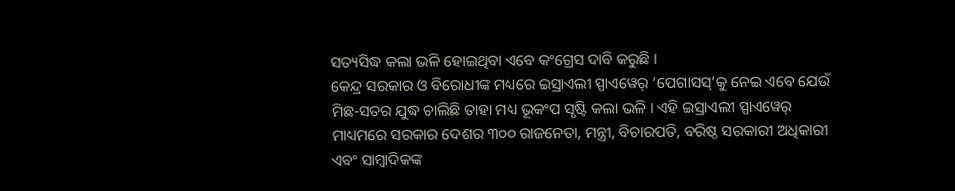ସତ୍ୟସିଦ୍ଧ କଲା ଭଳି ହୋଇଥିବା ଏବେ କଂଗ୍ରେସ ଦାବି କରୁଛି ।
କେନ୍ଦ୍ର ସରକାର ଓ ବିରୋଧୀଙ୍କ ମଧ୍ୟରେ ଇସ୍ରାଏଲୀ ସ୍ପାଏୱେର୍ ‘ପେଗାସସ୍’କୁ ନେଇ ଏବେ ଯେଉଁ ମିଛ-ସତର ଯୁଦ୍ଧ ଚାଲିଛି ତାହା ମଧ୍ୟ ଭୂକଂପ ସୃଷ୍ଟି କଲା ଭଳି । ଏହି ଇସ୍ରାଏଲୀ ସ୍ପାଏୱେର୍ ମାଧ୍ୟମରେ ସରକାର ଦେଶର ୩୦୦ ରାଜନେତା, ମନ୍ତ୍ରୀ, ବିଚାରପତି, ବରିଷ୍ଠ ସରକାରୀ ଅଧିକାରୀ ଏବଂ ସାମ୍ବାଦିକଙ୍କ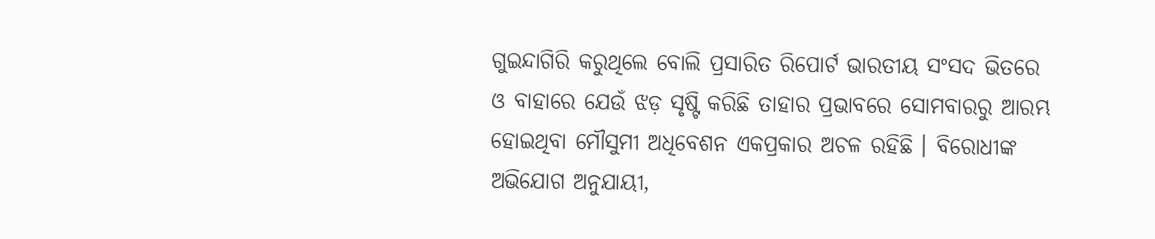ଗୁଇନ୍ଦାଗିରି କରୁଥିଲେ ବୋଲି ପ୍ରସାରିତ ରିପୋର୍ଟ ଭାରତୀୟ ସଂସଦ ଭିତରେ ଓ ବାହାରେ ଯେଉଁ ଝଡ଼ ସୃଷ୍ଟି କରିଛି ତାହାର ପ୍ରଭାବରେ ସୋମବାରରୁ ଆରମ୍ଭ ହୋଇଥିବା ମୌସୁମୀ ଅଧିବେଶନ ଏକପ୍ରକାର ଅଚଳ ରହିଛି । ବିରୋଧୀଙ୍କ ଅଭିଯୋଗ ଅନୁଯାୟୀ,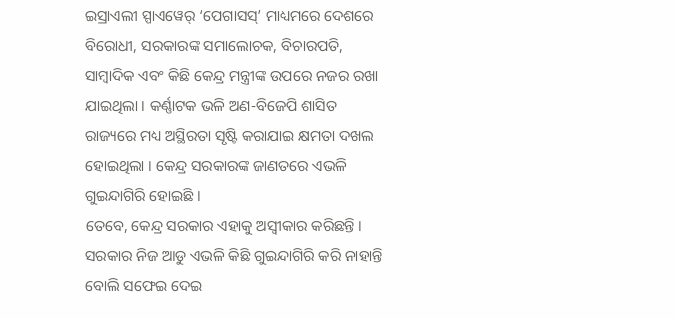ଇସ୍ରାଏଲୀ ସ୍ପାଏୱେର୍ ‘ପେଗାସସ୍’ ମାଧ୍ୟମରେ ଦେଶରେ ବିରୋଧୀ, ସରକାରଙ୍କ ସମାଲୋଚକ, ବିଚାରପତି, ସାମ୍ବାଦିକ ଏବଂ କିଛି କେନ୍ଦ୍ର ମନ୍ତ୍ରୀଙ୍କ ଉପରେ ନଜର ରଖା ଯାଇଥିଲା । କର୍ଣ୍ଣାଟକ ଭଳି ଅଣ-ବିଜେପି ଶାସିତ ରାଜ୍ୟରେ ମଧ୍ୟ ଅସ୍ଥିରତା ସୃଷ୍ଟି କରାଯାଇ କ୍ଷମତା ଦଖଲ ହୋଇଥିଲା । କେନ୍ଦ୍ର ସରକାରଙ୍କ ଜାଣତରେ ଏଭଳି ଗୁଇନ୍ଦାଗିରି ହୋଇଛି ।
ତେବେ, କେନ୍ଦ୍ର ସରକାର ଏହାକୁ ଅସ୍ୱୀକାର କରିଛନ୍ତି । ସରକାର ନିଜ ଆଡୁ ଏଭଳି କିଛି ଗୁଇନ୍ଦାଗିରି କରି ନାହାନ୍ତି ବୋଲି ସଫେଇ ଦେଇ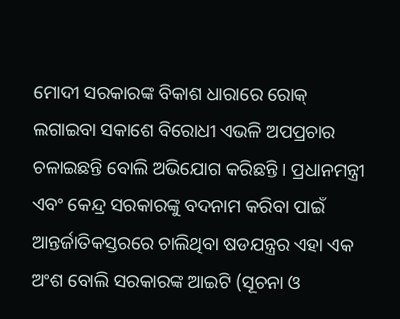ମୋଦୀ ସରକାରଙ୍କ ବିକାଶ ଧାରାରେ ରୋକ୍ ଲଗାଇବା ସକାଶେ ବିରୋଧୀ ଏଭଳି ଅପପ୍ରଚାର ଚଳାଇଛନ୍ତି ବୋଲି ଅଭିଯୋଗ କରିଛନ୍ତି । ପ୍ରଧାନମନ୍ତ୍ରୀ ଏବଂ କେନ୍ଦ୍ର ସରକାରଙ୍କୁ ବଦନାମ କରିବା ପାଇଁ ଆନ୍ତର୍ଜାତିକସ୍ତରରେ ଚାଲିଥିବା ଷଡଯନ୍ତ୍ରର ଏହା ଏକ ଅଂଶ ବୋଲି ସରକାରଙ୍କ ଆଇଟି (ସୂଚନା ଓ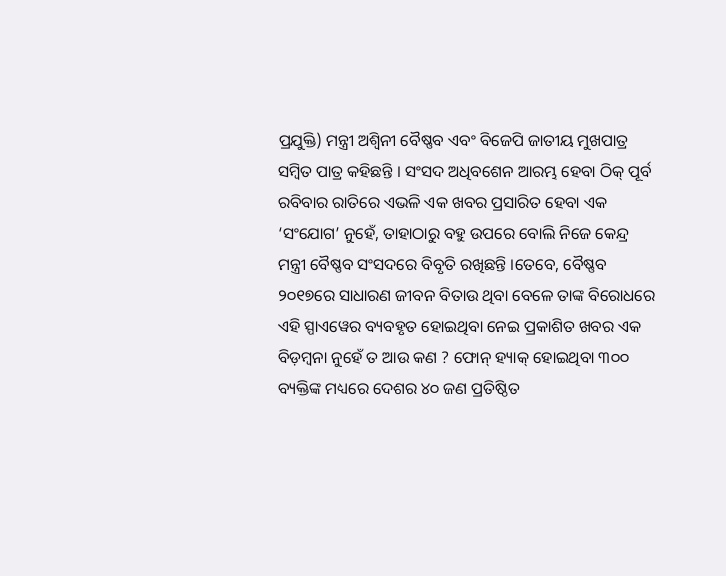ପ୍ରଯୁକ୍ତି) ମନ୍ତ୍ରୀ ଅଶ୍ୱିନୀ ବୈଷ୍ଣବ ଏବଂ ବିଜେପି ଜାତୀୟ ମୁଖପାତ୍ର ସମ୍ବିତ ପାତ୍ର କହିଛନ୍ତି । ସଂସଦ ଅଧିବଶେନ ଆରମ୍ଭ ହେବା ଠିକ୍ ପୂର୍ବ ରବିବାର ରାତିରେ ଏଭଳି ଏକ ଖବର ପ୍ରସାରିତ ହେବା ଏକ ‘ସଂଯୋଗ’ ନୁହେଁ, ତାହାଠାରୁ ବହୁ ଉପରେ ବୋଲି ନିଜେ କେନ୍ଦ୍ର ମନ୍ତ୍ରୀ ବୈଷ୍ଣବ ସଂସଦରେ ବିବୃତି ରଖିଛନ୍ତି ।ତେବେ, ବୈଷ୍ଣବ ୨୦୧୭ରେ ସାଧାରଣ ଜୀବନ ବିତାଉ ଥିବା ବେଳେ ତାଙ୍କ ବିରୋଧରେ ଏହି ସ୍ପାଏୱେର ବ୍ୟବହୃତ ହୋଇଥିବା ନେଇ ପ୍ରକାଶିତ ଖବର ଏକ ବିଡ଼ମ୍ବନା ନୁହେଁ ତ ଆଉ କଣ ? ଫୋନ୍ ହ୍ୟାକ୍ ହୋଇଥିବା ୩୦୦ ବ୍ୟକ୍ତିଙ୍କ ମଧ୍ୟରେ ଦେଶର ୪୦ ଜଣ ପ୍ରତିଷ୍ଠିତ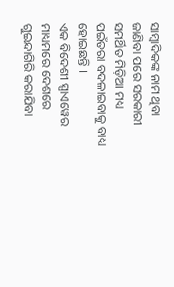ସାମ୍ବାଦିକଙ୍କ ନାମ ଥିବା ଜାଣିବା ପରେ ସରକାରୀ ସମର୍ଥିତ ମିଡ଼ିଆ ମଧ୍ୟ ପଇଁତରା ବଦଳାଇବାକୁ ବାଧ୍ୟ ହୋଇଛନ୍ତି ।
ଏକ ବିଦେଶୀ ସ୍ପାଏୱେର ମାଧ୍ୟମରେ ଦେଶରେ ଗୁଇନ୍ଦାଗିରି କରାଯିବା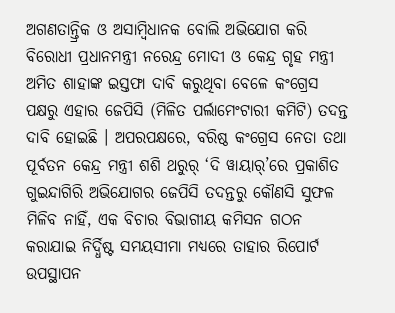ଅଗଣତାନ୍ତ୍ରିକ ଓ ଅସାମ୍ବିଧାନକ ବୋଲି ଅଭିଯୋଗ କରି ବିରୋଧୀ ପ୍ରଧାନମନ୍ତ୍ରୀ ନରେନ୍ଦ୍ର ମୋଦୀ ଓ କେନ୍ଦ୍ର ଗୃହ ମନ୍ତ୍ରୀ ଅମିତ ଶାହାଙ୍କ ଇସ୍ତଫା ଦାବି କରୁଥିବା ବେଳେ କଂଗ୍ରେସ ପକ୍ଷରୁ ଏହାର ଜେପିସି (ମିଳିତ ପର୍ଲାମେଂଟାରୀ କମିଟି) ତଦନ୍ତ ଦାବି ହୋଇଛି । ଅପରପକ୍ଷରେ, ବରିଷ୍ଠ କଂଗ୍ରେସ ନେତା ତଥା ପୂର୍ବତନ କେନ୍ଦ୍ର ମନ୍ତ୍ରୀ ଶଶି ଥରୁର୍ ‘ଦି ୱାୟାର୍’ରେ ପ୍ରକାଶିତ ଗୁଇନ୍ଦାଗିରି ଅଭିଯୋଗର ଜେପିସି ତଦନ୍ତରୁ କୌଣସି ସୁଫଳ ମିଳିବ ନାହିଁ, ଏକ ବିଚାର ବିଭାଗୀୟ କମିସନ ଗଠନ କରାଯାଇ ନିର୍ଦ୍ଧିଷ୍ଟ ସମୟସୀମା ମଧ୍ୟରେ ତାହାର ରିପୋର୍ଟ ଉପସ୍ଥାପନ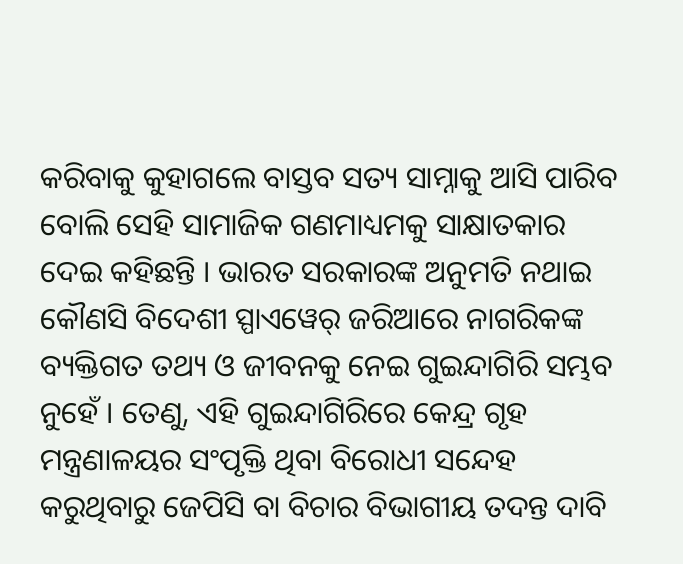କରିବାକୁ କୁହାଗଲେ ବାସ୍ତବ ସତ୍ୟ ସାମ୍ନାକୁ ଆସି ପାରିବ ବୋଲି ସେହି ସାମାଜିକ ଗଣମାଧ୍ୟମକୁ ସାକ୍ଷାତକାର ଦେଇ କହିଛନ୍ତି । ଭାରତ ସରକାରଙ୍କ ଅନୁମତି ନଥାଇ କୌଣସି ବିଦେଶୀ ସ୍ପାଏୱେର୍ ଜରିଆରେ ନାଗରିକଙ୍କ ବ୍ୟକ୍ତିଗତ ତଥ୍ୟ ଓ ଜୀବନକୁ ନେଇ ଗୁଇନ୍ଦାଗିରି ସମ୍ଭବ ନୁହେଁ । ତେଣୁ, ଏହି ଗୁଇନ୍ଦାଗିରିରେ କେନ୍ଦ୍ର ଗୃହ ମନ୍ତ୍ରଣାଳୟର ସଂପୃକ୍ତି ଥିବା ବିରୋଧୀ ସନ୍ଦେହ କରୁଥିବାରୁ ଜେପିସି ବା ବିଚାର ବିଭାଗୀୟ ତଦନ୍ତ ଦାବି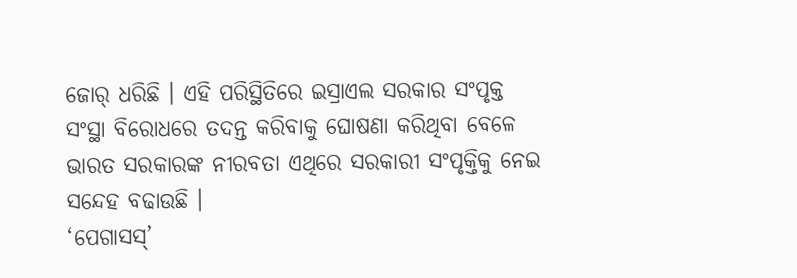ଜୋର୍ ଧରିଛି । ଏହି ପରିସ୍ଥିତିରେ ଇସ୍ରାଏଲ ସରକାର ସଂପୃକ୍ତ ସଂସ୍ଥା ବିରୋଧରେ ତଦନ୍ତ କରିବାକୁ ଘୋଷଣା କରିଥିବା ବେଳେ ଭାରତ ସରକାରଙ୍କ ନୀରବତା ଏଥିରେ ସରକାରୀ ସଂପୃକ୍ତିକୁ ନେଇ ସନ୍ଦେହ ବଢାଉଛି ।
‘ପେଗାସସ୍’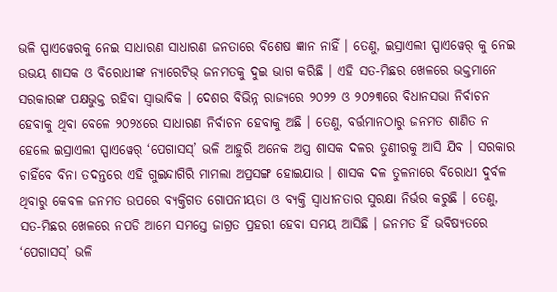ଭଳି ସ୍ପାଏୱେରକୁ ନେଇ ସାଧାରଣ ସାଧାରଣ ଜନତାରେ ବିଶେଷ ଜ୍ଞାନ ନାହିଁ । ତେଣୁ, ଇସ୍ରାଏଲୀ ସ୍ପାଏୱେର୍ କୁ ନେଇ ଉଭୟ ଶାସକ ଓ ବିରୋଧୀଙ୍କ ନ୍ୟାରେଟିଭ୍ ଜନମତକୁ ଦୁଇ ଭାଗ କରିଛି । ଏହି ସତ-ମିଛର ଖେଳରେ ଭକ୍ତମାନେ ସରକାରଙ୍କ ପକ୍ଷଭୁକ୍ତ ରହିବା ସ୍ୱାଭାବିକ । ଦେଶର ବିଭିନ୍ନ ରାଜ୍ୟରେ ୨୦୨୨ ଓ ୨୦୨୩ରେ ବିଧାନସଭା ନିର୍ବାଚନ ହେବାକୁ ଥିବା ବେଳେ ୨୦୨୪ରେ ସାଧାରଣ ନିର୍ବାଚନ ହେବାକୁ ଅଛି । ତେଣୁ, ବର୍ତ୍ତମାନଠାରୁ ଜନମତ ଶାଣିତ ନ ହେଲେ ଇସ୍ରାଏଲୀ ସ୍ପାଏୱେର୍ ‘ପେଗାସସ୍’ ଭଳି ଆହୁରି ଅନେକ ଅସ୍ତ୍ର ଶାସକ ଦଳର ତୁଣୀରକୁ ଆସି ଯିବ । ସରକାର ଚାହିଁବେ ବିନା ତଦନ୍ତରେ ଏହି ଗୁଇନ୍ଦାଗିରି ମାମଲା ଅପ୍ରସଙ୍ଗ ହୋଇଯାଉ । ଶାସକ ଦଳ ତୁଳନାରେ ବିରୋଧୀ ଦୁର୍ବଳ ଥିବାରୁ କେବଳ ଜନମତ ଉପରେ ବ୍ୟକ୍ତିଗତ ଗୋପନୀୟତା ଓ ବ୍ୟକ୍ତି ସ୍ୱାଧୀନତାର ସୁରକ୍ଷା ନିର୍ଭର କରୁଛି । ତେଣୁ, ସତ-ମିଛର ଖେଳରେ ନପଡି ଆମେ ସମସ୍ତେ ଜାଗ୍ରତ ପ୍ରହରୀ ହେବା ସମୟ ଆସିଛି । ଜନମତ ହିଁ ଭବିଷ୍ୟତରେ ‘ପେଗାସସ୍’ ଭଳି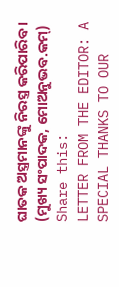ଘାତକ ଅସ୍ତ୍ରମାନଙ୍କୁ ନିରସ୍ତ୍ର କରିପାରିବ ।
(ମୁଖ୍ୟ ସଂପାଦକ, ମୋଅନୁଭବ.କମ୍)
Share this:
LETTER FROM THE EDITOR: A SPECIAL THANKS TO OUR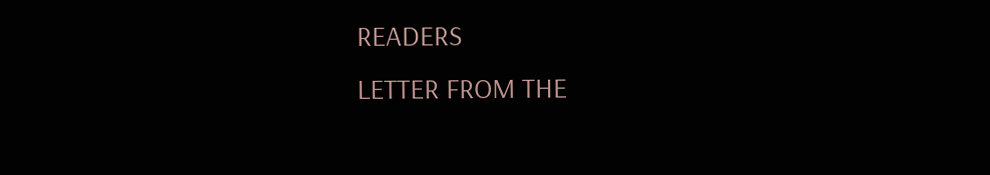READERS
LETTER FROM THE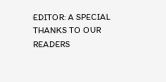EDITOR: A SPECIAL THANKS TO OUR READERS